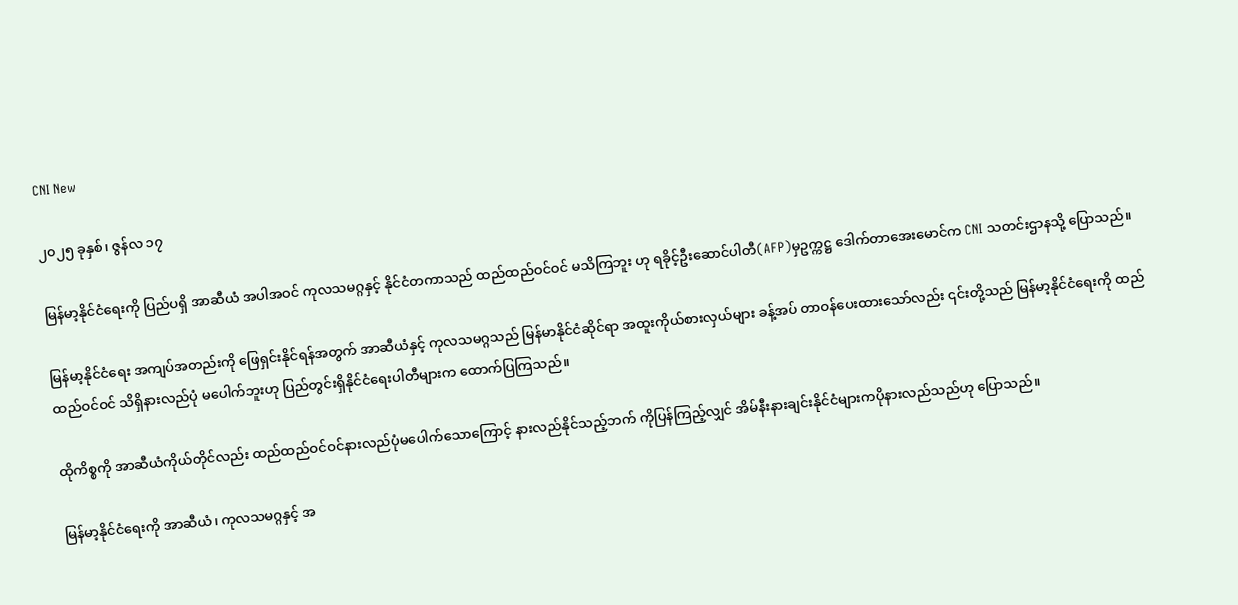CNI New

၂၀၂၅ ခုနှစ်၊ ဇွန်လ ၁၇

မြန်မာ့နိုင်ငံရေးကို ပြည်ပရှိ အာဆီယံ အပါအဝင် ကုလသမဂ္ဂနှင့် နိုင်ငံတကာသည် ထည်ထည်ဝင်ဝင် မသိကြဘူး ဟု ရခိုင့်ဦးဆောင်ပါတီ(AFP)မှဥက္ကဋ္ဌ ဒေါက်တာအေးမောင်က CNI သတင်းဌာနသို့ ပြောသည်။

မြန်မာ့နိုင်ငံရေး အကျပ်အတည်းကို ဖြေရှင်းနိုင်ရန်အတွက် အာဆီယံနှင့် ကုလသမဂ္ဂသည် မြန်မာနိုင်ငံဆိုင်ရာ အထူးကိုယ်စားလှယ်များ ခန့်အပ် တာဝန်ပေးထားသော်လည်း ၎င်းတို့သည် မြန်မာ့နိုင်ငံရေးကို ထည်ထည်ဝင်ဝင် သိရှိနားလည်ပုံ မပေါက်ဘူးဟု ပြည်တွင်းရှိနိုင်ငံရေးပါတီများက ထောက်ပြကြသည်။

ထိုကိစ္စကို အာဆီယံကိုယ်တိုင်လည်း ထည်ထည်ဝင်ဝင်နားလည်ပုံမပေါက်သောကြောင့် နားလည်နိုင်သည့်ဘက် ကိုပြန်ကြည့်လျှင် အိမ်နီးနားချင်းနိုင်ငံများကပိုနားလည်သည်ဟု ပြောသည်။

မြန်မာ့နိုင်ငံရေးကို အာဆီယံ၊ ကုလသမဂ္ဂနှင့် အ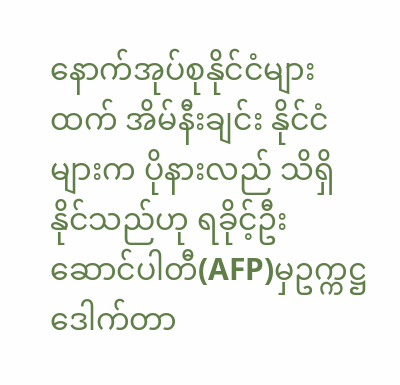နောက်အုပ်စုနိုင်ငံများထက် အိမ်နီးချင်း နိုင်ငံများက ပိုနားလည် သိရှိနိုင်သည်ဟု ရခိုင့်ဦးဆောင်ပါတီ(AFP)မှဥက္ကဋ္ဌ ဒေါက်တာ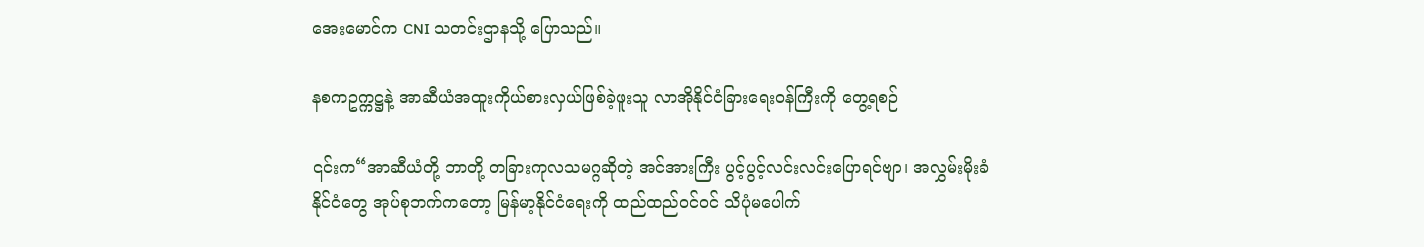အေးမောင်က CNI သတင်းဌာနသို့ ပြောသည်။

နစကဥက္ကဋ္ဌနဲ့ အာဆီယံအထူးကိုယ်စားလှယ်ဖြစ်ခဲ့ဖူးသူ လာအိုနိုင်ငံခြားရေးဝန်ကြီးကို တွေ့ရစဉ်

၎င်းက“အာဆီယံတို့ ဘာတို့ တခြားကုလသမဂ္ဂဆိုတဲ့ အင်အားကြီး ပွင့်ပွင့်လင်းလင်းပြောရင်ဗျာ၊ အလွှမ်းမိုးခံ နိုင်ငံတွေ အုပ်စုဘက်ကတော့ မြန်မာ့နိုင်ငံရေးကို ထည်ထည်ဝင်ဝင် သိပုံမပေါက်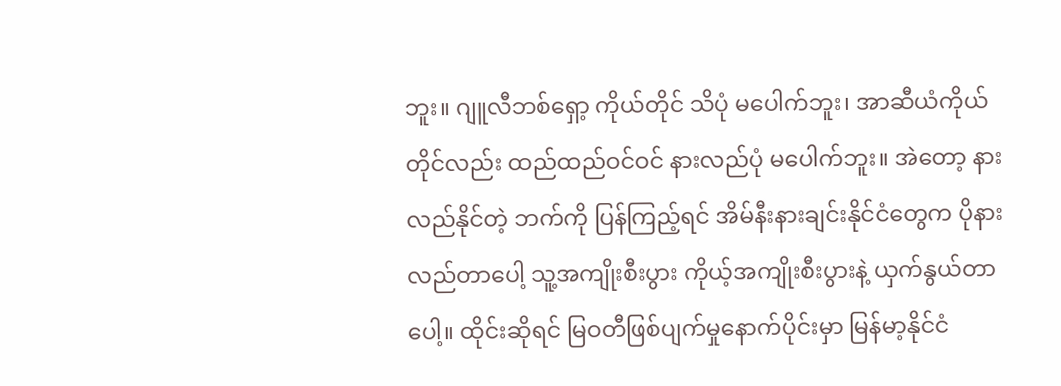ဘူး။ ဂျူလီဘစ်ရှော့ ကိုယ်တိုင် သိပုံ မပေါက်ဘူး၊ အာဆီယံကိုယ်တိုင်လည်း ထည်ထည်ဝင်ဝင် နားလည်ပုံ မပေါက်ဘူး။ အဲတော့ နားလည်နိုင်တဲ့ ဘက်ကို ပြန်ကြည့်ရင် အိမ်နီးနားချင်းနိုင်ငံတွေက ပိုနားလည်တာပေါ့ သူ့အကျိုးစီးပွား ကိုယ့်အကျိုးစီးပွားနဲ့ ယှက်နွယ်တာပေါ့။ ထိုင်းဆိုရင် မြဝတီဖြစ်ပျက်မှုနောက်ပိုင်းမှာ မြန်မာ့နိုင်ငံ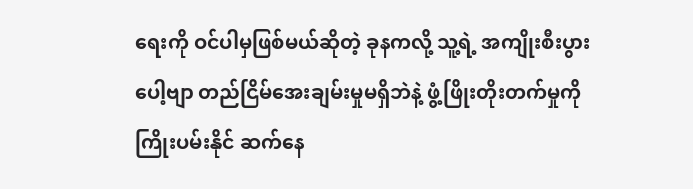ရေးကို ဝင်ပါမှဖြစ်မယ်ဆိုတဲ့ ခုနကလို့ သူ့ရဲ့ အကျိုးစီးပွားပေါ့ဗျာ တည်ငြိမ်အေးချမ်းမှုမရှိဘဲနဲ့ ဖွံ့ဖြိုးတိုးတက်မှုကို ကြိုးပမ်းနိုင် ဆက်နေ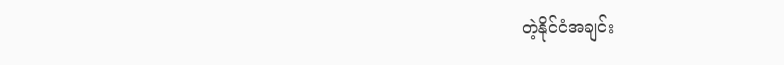တဲ့နိုင်ငံအချင်း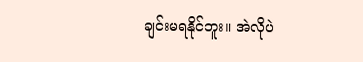ချင်းမရနိုင်ဘူး။ အဲလိုပဲ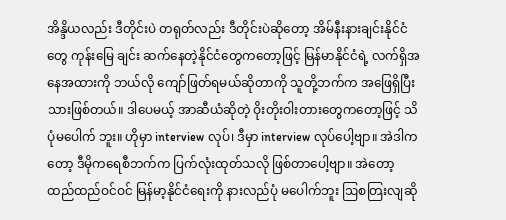အိန္ဒိယလည်း ဒီတိုင်းပဲ တရုတ်လည်း ဒီတိုင်းပဲဆိုတော့ အိမ်နီးနားချင်းနိုင်ငံတွေ ကုန်းမြေ ချင်း ဆက်နေတဲ့နိုင်ငံတွေကတော့ဖြင့် မြန်မာနိုင်ငံရဲ့ လက်ရှိအနေအထားကို ဘယ်လို ကျော်ဖြတ်ရမယ်ဆိုတာကို သူတို့ဘက်က အဖြေရှိပြီးသားဖြစ်တယ်။ ဒါပေမယ့် အာဆီယံဆိုတဲ့ ဝိုးတိုးဝါးတားတွေကတော့ဖြင့် သိပုံမပေါက် ဘူး။ ဟိုမှာ interview လုပ်၊ ဒီမှာ interview လုပ်ပေါ့ဗျာ။ အဲဒါကတော့ ဒီမိုကရေစီဘက်က ပြက်လုံးထုတ်သလို ဖြစ်တာပေါ့ဗျာ။ အဲတော့ ထည်ထည်ဝင်ဝင် မြန်မာ့နိုင်ငံရေးကို နားလည်ပုံ မပေါက်ဘူး ဩစတြးလျဆို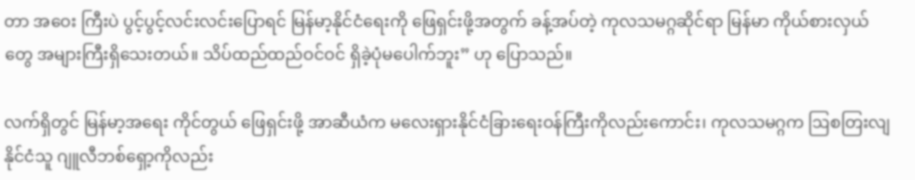တာ အဝေး ကြီးပဲ ပွင့်ပွင့်လင်းလင်းပြောရင် မြန်မာ့နိုင်ငံရေးကို ဖြေရှင်းဖို့အတွက် ခန့်အပ်တဲ့ ကုလသမဂ္ဂဆိုင်ရာ မြန်မာ ကိုယ်စားလှယ်တွေ အများကြီးရှိသေးတယ်။ သိပ်ထည်ထည်ဝင်ဝင် ရှိခဲ့ပုံမပေါက်ဘူး” ဟု ပြောသည်။

လက်ရှိတွင် မြန်မာ့အရေး ကိုင်တွယ် ဖြေရှင်းဖို့ အာဆီယံက မလေးရှားနိုင်ငံခြားရေးဝန်ကြီးကိုလည်းကောင်း၊ ကုလသမဂ္ဂက ဩစတြးလျနိုင်ငံသူ ဂျူလီဘစ်ရှော့ကိုလည်း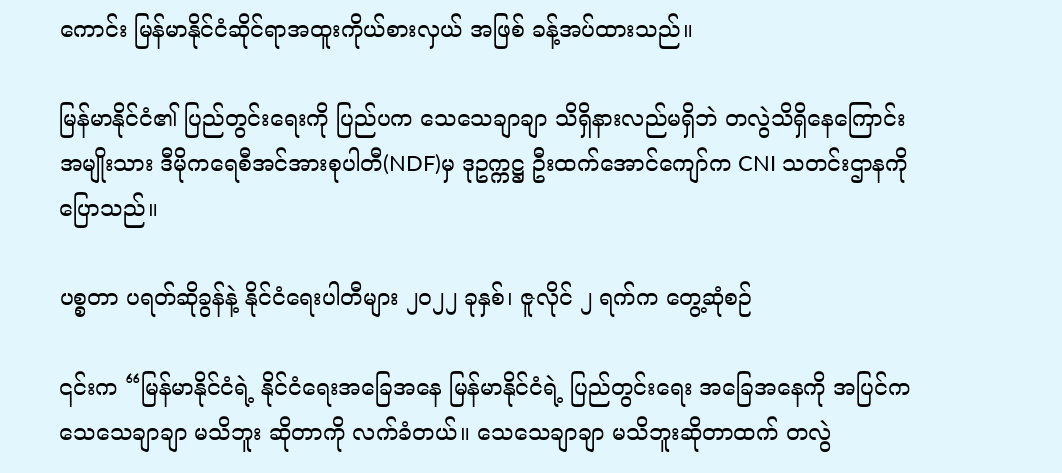ကောင်း မြန်မာနိုင်ငံဆိုင်ရာအထူးကိုယ်စားလှယ် အဖြစ် ခန့်အပ်ထားသည်။

မြန်မာနိုင်ငံ၏ ပြည်တွင်းရေးကို ပြည်ပက သေသေချာချာ သိရှိနားလည်မရှိဘဲ တလွဲသိရှိနေကြောင်း အမျိုးသား ဒီမိုကရေစီအင်အားစုပါတီ(NDF)မှ ဒုဥက္ကဋ္ဌ ဦးထက်အောင်ကျော်က CNI သတင်းဌာနကို ပြောသည်။

ပစ္စတာ ပရတ်ဆိုခွန်နဲ့ နိုင်ငံရေးပါတီများ ၂၀၂၂ ခုနှစ်၊ ဇူလိုင် ၂ ရက်က တွေ့ဆုံစဉ်

၎င်းက “မြန်မာနိုင်ငံရဲ့ နိုင်ငံရေးအခြေအနေ မြန်မာနိုင်ငံရဲ့ ပြည်တွင်းရေး အခြေအနေကို အပြင်က သေသေချာချာ မသိဘူး ဆိုတာကို လက်ခံတယ်။ သေသေချာချာ မသိဘူးဆိုတာထက် တလွဲ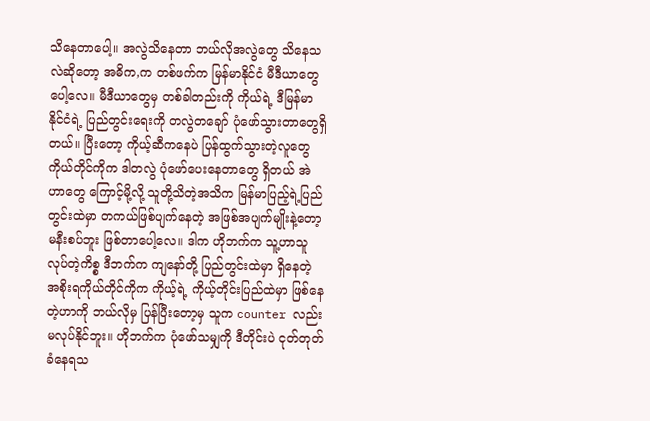သိနေတာပေါ့။ အလွဲသိနေတာ ဘယ်လိုအလွဲတွေ သိနေသလဲဆိုတော့ အဓိက,က တစ်ဖက်က မြန်မာနိုင်ငံ မီဒီယာတွေပေါ့လေ။ မီဒီယာတွေမှ တစ်ခါတည်းကို ကိုယ်ရဲ့ ဒီမြန်မာနိုင်ငံရဲ့ ပြည်တွင်းရေးကို တလွဲတချော် ပုံဖော်သွားတာတွေရှိတယ်။ ပြီးတော့ ကိုယ့်ဆီကနေပဲ ပြန်ထွက်သွားတဲ့လူတွေ ကိုယ်တိုင်ကိုက ဒါတလွဲ ပုံဖော်ပေးနေတာတွေ ရှိတယ် အဲဟာတွေ ကြောင့်မို့လို့ သူတို့သိတဲ့အသိက မြန်မာပြည့်ရဲ့ပြည်တွင်းထဲမှာ တကယ်ဖြစ်ပျက်နေတဲ့ အဖြစ်အပျက်မျိုးနဲ့တော့ မနီးစပ်ဘူး ဖြစ်တာပေါ့လေ။ ဒါက ဟိုဘက်က သူ့ဟာသူလုပ်တဲ့ကိစ္စ ဒီဘက်က ကျနော်တို့ ပြည်တွင်းထဲမှာ ရှိနေတဲ့ အစိုးရကိုယ်တိုင်ကိုက ကိုယ့်ရဲ့ ကိုယ့်တိုင်းပြည်ထဲမှာ ဖြစ်နေတဲ့ဟာကို ဘယ်လိုမှ ပြန်ပြီးတော့မှ သူက counter လည်းမလုပ်နိုင်ဘူး။ ဟိုဘက်က ပုံဖော်သမျှကို ဒီတိုင်းပဲ ငုတ်တုတ်ခံနေရသ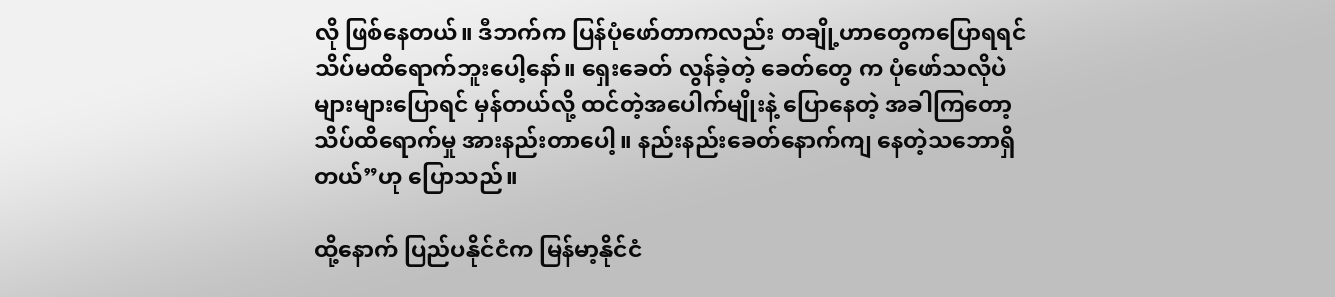လို ဖြစ်နေတယ်။ ဒီဘက်က ပြန်ပုံဖော်တာကလည်း တချို့ဟာတွေကပြောရရင် သိပ်မထိရောက်ဘူးပေါ့နော်။ ရှေးခေတ် လွန်ခဲ့တဲ့ ခေတ်တွေ က ပုံဖော်သလိုပဲ များများပြောရင် မှန်တယ်လို့ ထင်တဲ့အပေါက်မျိုးနဲ့ ပြောနေတဲ့ အခါကြတော့ သိပ်ထိရောက်မှု အားနည်းတာပေါ့။ နည်းနည်းခေတ်နောက်ကျ နေတဲ့သဘောရှိတယ်”ဟု ပြောသည်။

ထို့နောက် ပြည်ပနိုင်ငံက မြန်မာ့နိုင်ငံ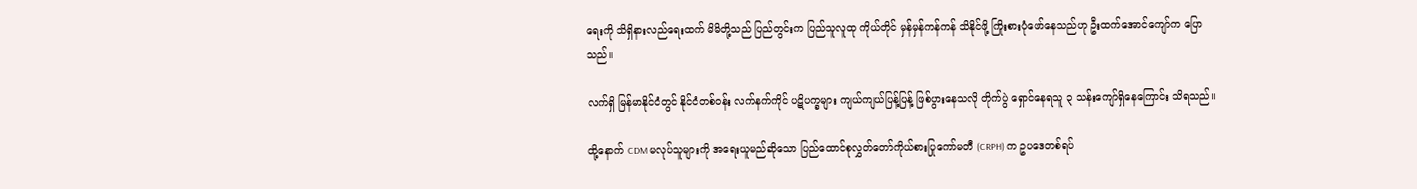ရေးကို သိရှိနားလည်ရေးထက် မိမိတို့သည် ပြည်တွင်းက ပြည်သူလူထု ကိုယ်တိုင် မှန်မှန်ကန်ကန် သိနိုင်ဖို့ ကြိုးစားပုံဖော်နေသည်ဟု ဦးထက်အောင်ကျော်က ပြောသည်။

လက်ရှိ မြန်မာနိုင်ငံတွင် နိုင်ငံတစ်ဝန်း လက်နက်ကိုင် ပဋိပက္ခများ ကျယ်ကျယ်ပြန့်ပြန့် ဖြစ်ပွားနေသလို တိုက်ပွဲ ရှောင်နေရသူ ၃ သန်းကျော်ရှိနေကြောင်း သိရသည်။

ထို့နောက် CDM မလုပ်သူများကို အရေးယူမည်ဆိုသော ပြည်ထောင်စုလွှတ်တော်ကိုယ်စားပြုကော်မတီ (CRPH) က ဥပဒေတစ်ရပ်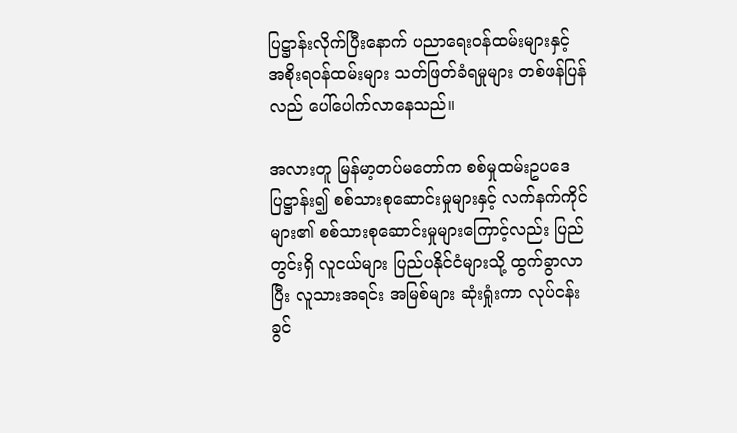ပြဋ္ဌာန်းလိုက်ပြီးနောက် ပညာရေးဝန်ထမ်းများနှင့် အစိုးရဝန်ထမ်းများ သတ်ဖြတ်ခံရမှုများ တစ်ဖန်ပြန်လည် ပေါ်ပေါက်လာနေသည်။

အလားတူ မြန်မာ့တပ်မတော်က စစ်မှုထမ်းဥပဒေ ပြဋ္ဌာန်း၍ စစ်သားစုဆောင်းမှုများနှင့် လက်နက်ကိုင်များ၏ စစ်သားစုဆောင်းမှုများကြောင့်လည်း ပြည်တွင်းရှိ လူငယ်များ ပြည်ပနိုင်ငံများသို့ ထွက်ခွာလာပြီး လူသားအရင်း အမြစ်များ ဆုံးရှုံးကာ လုပ်ငန်းခွင်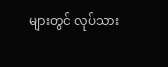များတွင် လုပ်သား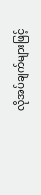လိုအပ်ချက်များဖြင့်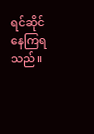ရင်ဆိုင်နေကြရသည်။